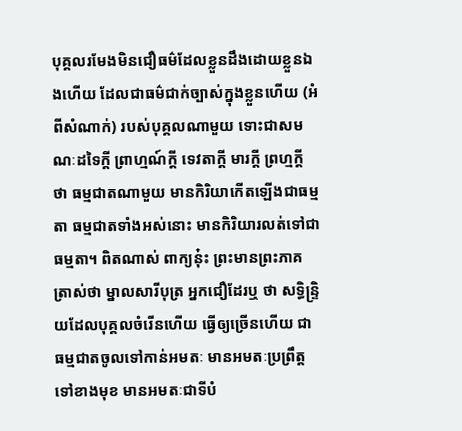បុគ្គលរមែងមិនជឿធម៌ដែលខ្លួនដឹងដោយខ្លួនឯងហើយ ដែលជាធម៌ជាក់ច្បាស់ក្នុងខ្លួនហើយ (អំពីសំណាក់) របស់បុគ្គលណាមួយ ទោះជាសមណៈដទៃក្តី ព្រាហ្មណ៍ក្តី ទេវតាក្តី មារក្តី ព្រហ្មក្តី ថា ធម្មជាតណាមួយ មានកិរិយាកើតឡើងជាធម្មតា ធម្មជាតទាំងអស់នោះ មានកិរិយារលត់ទៅជាធម្មតា។ ពិតណាស់ ពាក្យនុ៎ះ ព្រះមានព្រះភាគត្រាស់ថា ម្នាលសារីបុត្រ អ្នកជឿដែរឬ ថា សទ្ធិន្រ្ទិយដែលបុគ្គលចំរើនហើយ ធ្វើឲ្យច្រើនហើយ ជាធម្មជាតចូលទៅកាន់អមតៈ មានអមតៈប្រព្រឹត្តទៅខាងមុខ មានអមតៈជាទីបំ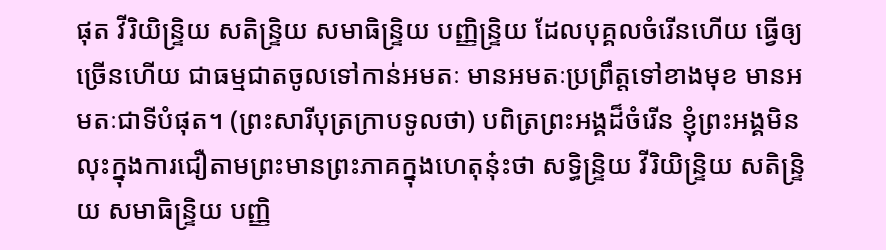ផុត វីរិយិន្រ្ទិយ សតិន្រ្ទិយ សមាធិន្រ្ទិយ បញ្ញិន្រ្ទិយ ដែលបុគ្គលចំរើនហើយ ធ្វើឲ្យច្រើនហើយ ជាធម្មជាតចូលទៅកាន់អមតៈ មានអមតៈប្រព្រឹត្តទៅខាងមុខ មានអមតៈជាទីបំផុត។ (ព្រះសារីបុត្រក្រាបទូលថា) បពិត្រព្រះអង្គដ៏ចំរើន ខ្ញុំព្រះអង្គមិនលុះក្នុងការជឿតាមព្រះមានព្រះភាគក្នុងហេតុនុ៎ះថា សទ្ធិន្រ្ទិយ វីរិយិន្រ្ទិយ សតិន្រ្ទិយ សមាធិន្រ្ទិយ បញ្ញិ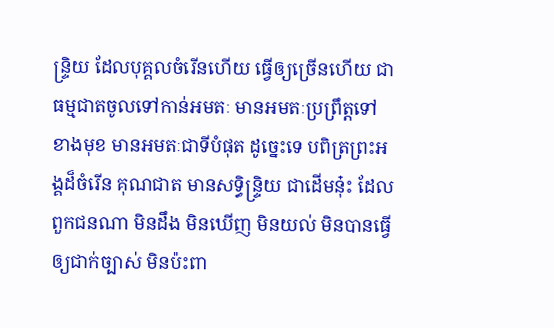ន្រ្ទិយ ដែលបុគ្គលចំរើនហើយ ធ្វើឲ្យច្រើនហើយ ជាធម្មជាតចូលទៅកាន់អមតៈ មានអមតៈប្រព្រឹត្តទៅខាងមុខ មានអមតៈជាទីបំផុត ដូច្នេះទេ បពិត្រព្រះអង្គដ៏ចំរើន គុណជាត មានសទ្ធិន្រ្ទិយ ជាដើមនុ៎ះ ដែលពួកជនណា មិនដឹង មិនឃើញ មិនយល់ មិនបានធ្វើឲ្យជាក់ច្បាស់ មិនប៉ះពា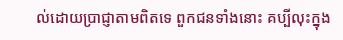ល់ដោយប្រាជ្ញាតាមពិតទេ ពួកជនទាំងនោះ គប្បីលុះក្នុង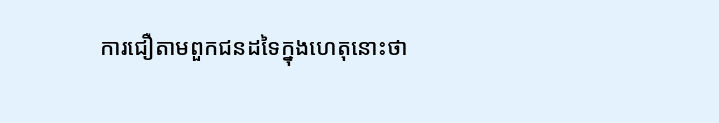ការជឿតាមពួកជនដទៃក្នុងហេតុនោះថា